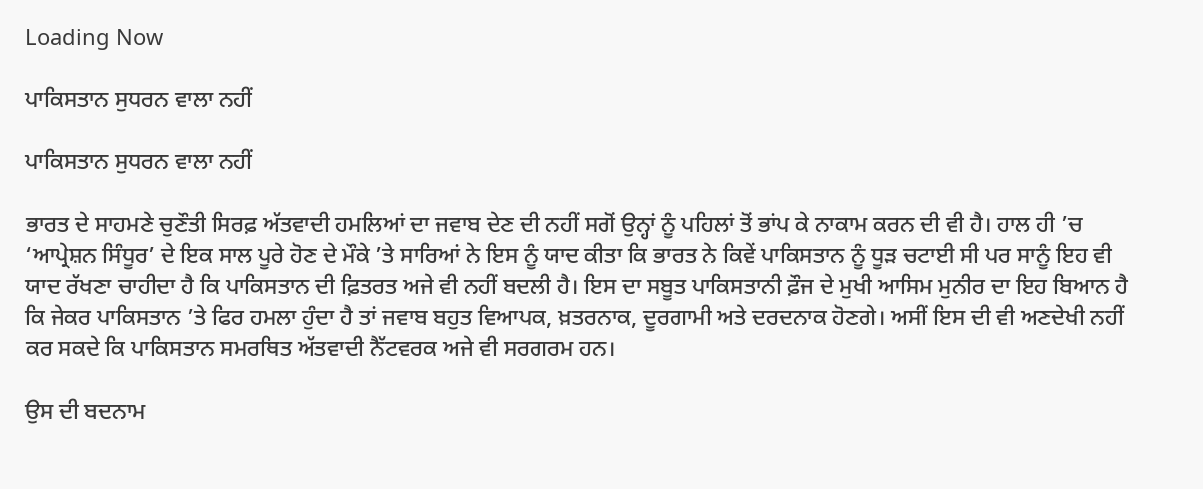Loading Now

ਪਾਕਿਸਤਾਨ ਸੁਧਰਨ ਵਾਲਾ ਨਹੀਂ

ਪਾਕਿਸਤਾਨ ਸੁਧਰਨ ਵਾਲਾ ਨਹੀਂ

ਭਾਰਤ ਦੇ ਸਾਹਮਣੇ ਚੁਣੌਤੀ ਸਿਰਫ਼ ਅੱਤਵਾਦੀ ਹਮਲਿਆਂ ਦਾ ਜਵਾਬ ਦੇਣ ਦੀ ਨਹੀਂ ਸਗੋਂ ਉਨ੍ਹਾਂ ਨੂੰ ਪਹਿਲਾਂ ਤੋਂ ਭਾਂਪ ਕੇ ਨਾਕਾਮ ਕਰਨ ਦੀ ਵੀ ਹੈ। ਹਾਲ ਹੀ ’ਚ ‘ਆਪ੍ਰੇਸ਼ਨ ਸਿੰਧੂਰ’ ਦੇ ਇਕ ਸਾਲ ਪੂਰੇ ਹੋਣ ਦੇ ਮੌਕੇ ’ਤੇ ਸਾਰਿਆਂ ਨੇ ਇਸ ਨੂੰ ਯਾਦ ਕੀਤਾ ਕਿ ਭਾਰਤ ਨੇ ਕਿਵੇਂ ਪਾਕਿਸਤਾਨ ਨੂੰ ਧੂੜ ਚਟਾਈ ਸੀ ਪਰ ਸਾਨੂੰ ਇਹ ਵੀ ਯਾਦ ਰੱਖਣਾ ਚਾਹੀਦਾ ਹੈ ਕਿ ਪਾਕਿਸਤਾਨ ਦੀ ਫ਼ਿਤਰਤ ਅਜੇ ਵੀ ਨਹੀਂ ਬਦਲੀ ਹੈ। ਇਸ ਦਾ ਸਬੂਤ ਪਾਕਿਸਤਾਨੀ ਫ਼ੌਜ ਦੇ ਮੁਖੀ ਆਸਿਮ ਮੁਨੀਰ ਦਾ ਇਹ ਬਿਆਨ ਹੈ ਕਿ ਜੇਕਰ ਪਾਕਿਸਤਾਨ ’ਤੇ ਫਿਰ ਹਮਲਾ ਹੁੰਦਾ ਹੈ ਤਾਂ ਜਵਾਬ ਬਹੁਤ ਵਿਆਪਕ, ਖ਼ਤਰਨਾਕ, ਦੂਰਗਾਮੀ ਅਤੇ ਦਰਦਨਾਕ ਹੋਣਗੇ। ਅਸੀਂ ਇਸ ਦੀ ਵੀ ਅਣਦੇਖੀ ਨਹੀਂ ਕਰ ਸਕਦੇ ਕਿ ਪਾਕਿਸਤਾਨ ਸਮਰਥਿਤ ਅੱਤਵਾਦੀ ਨੈੱਟਵਰਕ ਅਜੇ ਵੀ ਸਰਗਰਮ ਹਨ।

ਉਸ ਦੀ ਬਦਨਾਮ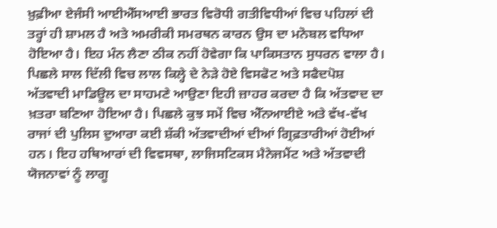ਖ਼ੁਫ਼ੀਆ ਏਜੰਸੀ ਆਈਐੱਸਆਈ ਭਾਰਤ ਵਿਰੋਧੀ ਗਤੀਵਿਧੀਆਂ ਵਿਚ ਪਹਿਲਾਂ ਦੀ ਤਰ੍ਹਾਂ ਹੀ ਸ਼ਾਮਲ ਹੈ ਅਤੇ ਅਮਰੀਕੀ ਸਮਰਥਨ ਕਾਰਨ ਉਸ ਦਾ ਮਨੋਬਲ ਵਧਿਆ ਹੋਇਆ ਹੈ। ਇਹ ਮੰਨ ਲੈਣਾ ਠੀਕ ਨਹੀਂ ਹੋਵੇਗਾ ਕਿ ਪਾਕਿਸਤਾਨ ਸੁਧਰਨ ਵਾਲਾ ਹੈ। ਪਿਛਲੇ ਸਾਲ ਦਿੱਲੀ ਵਿਚ ਲਾਲ ਕਿਲ੍ਹੇ ਦੇ ਨੇੜੇ ਹੋਏ ਵਿਸਫੋਟ ਅਤੇ ਸਫੈਦਪੋਸ਼ ਅੱਤਵਾਦੀ ਮਾਡਿਊਲ ਦਾ ਸਾਹਮਣੇ ਆਉਣਾ ਇਹੀ ਜ਼ਾਹਰ ਕਰਦਾ ਹੈ ਕਿ ਅੱਤਵਾਦ ਦਾ ਖ਼ਤਰਾ ਬਣਿਆ ਹੋਇਆ ਹੈ। ਪਿਛਲੇ ਕੁਝ ਸਮੇਂ ਵਿਚ ਐੱਨਆਈਏ ਅਤੇ ਵੱਖ-ਵੱਖ ਰਾਜਾਂ ਦੀ ਪੁਲਿਸ ਦੁਆਰਾ ਕਈ ਸ਼ੱਕੀ ਅੱਤਵਾਦੀਆਂ ਦੀਆਂ ਗ੍ਰਿਫ਼ਤਾਰੀਆਂ ਹੋਈਆਂ ਹਨ। ਇਹ ਹਥਿਆਰਾਂ ਦੀ ਵਿਵਸਥਾ, ਲਾਜਿਸਟਿਕਸ ਮੈਨੇਜਮੈਂਟ ਅਤੇ ਅੱਤਵਾਦੀ ਯੋਜਨਾਵਾਂ ਨੂੰ ਲਾਗੂ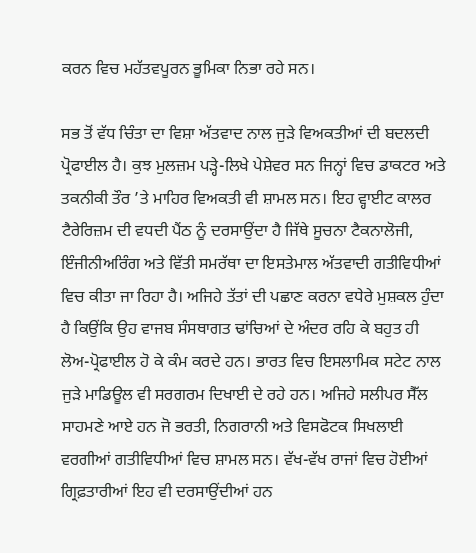ਕਰਨ ਵਿਚ ਮਹੱਤਵਪੂਰਨ ਭੂਮਿਕਾ ਨਿਭਾ ਰਹੇ ਸਨ।

ਸਭ ਤੋਂ ਵੱਧ ਚਿੰਤਾ ਦਾ ਵਿਸ਼ਾ ਅੱਤਵਾਦ ਨਾਲ ਜੁੜੇ ਵਿਅਕਤੀਆਂ ਦੀ ਬਦਲਦੀ ਪ੍ਰੋਫਾਈਲ ਹੈ। ਕੁਝ ਮੁਲਜ਼ਮ ਪੜ੍ਹੇ-ਲਿਖੇ ਪੇਸ਼ੇਵਰ ਸਨ ਜਿਨ੍ਹਾਂ ਵਿਚ ਡਾਕਟਰ ਅਤੇ ਤਕਨੀਕੀ ਤੌਰ ’ਤੇ ਮਾਹਿਰ ਵਿਅਕਤੀ ਵੀ ਸ਼ਾਮਲ ਸਨ। ਇਹ ਵ੍ਹਾਈਟ ਕਾਲਰ ਟੈਰੇਰਿਜ਼ਮ ਦੀ ਵਧਦੀ ਪੈਂਠ ਨੂੰ ਦਰਸਾਉਂਦਾ ਹੈ ਜਿੱਥੇ ਸੂਚਨਾ ਟੈਕਨਾਲੋਜੀ, ਇੰਜੀਨੀਅਰਿੰਗ ਅਤੇ ਵਿੱਤੀ ਸਮਰੱਥਾ ਦਾ ਇਸਤੇਮਾਲ ਅੱਤਵਾਦੀ ਗਤੀਵਿਧੀਆਂ ਵਿਚ ਕੀਤਾ ਜਾ ਰਿਹਾ ਹੈ। ਅਜਿਹੇ ਤੱਤਾਂ ਦੀ ਪਛਾਣ ਕਰਨਾ ਵਧੇਰੇ ਮੁਸ਼ਕਲ ਹੁੰਦਾ ਹੈ ਕਿਉਂਕਿ ਉਹ ਵਾਜਬ ਸੰਸਥਾਗਤ ਢਾਂਚਿਆਂ ਦੇ ਅੰਦਰ ਰਹਿ ਕੇ ਬਹੁਤ ਹੀ ਲੋਅ-ਪ੍ਰੋਫਾਈਲ ਹੋ ਕੇ ਕੰਮ ਕਰਦੇ ਹਨ। ਭਾਰਤ ਵਿਚ ਇਸਲਾਮਿਕ ਸਟੇਟ ਨਾਲ ਜੁੜੇ ਮਾਡਿਊਲ ਵੀ ਸਰਗਰਮ ਦਿਖਾਈ ਦੇ ਰਹੇ ਹਨ। ਅਜਿਹੇ ਸਲੀਪਰ ਸੈੱਲ ਸਾਹਮਣੇ ਆਏ ਹਨ ਜੋ ਭਰਤੀ, ਨਿਗਰਾਨੀ ਅਤੇ ਵਿਸਫੋਟਕ ਸਿਖਲਾਈ ਵਰਗੀਆਂ ਗਤੀਵਿਧੀਆਂ ਵਿਚ ਸ਼ਾਮਲ ਸਨ। ਵੱਖ-ਵੱਖ ਰਾਜਾਂ ਵਿਚ ਹੋਈਆਂ ਗ੍ਰਿਫ਼ਤਾਰੀਆਂ ਇਹ ਵੀ ਦਰਸਾਉਂਦੀਆਂ ਹਨ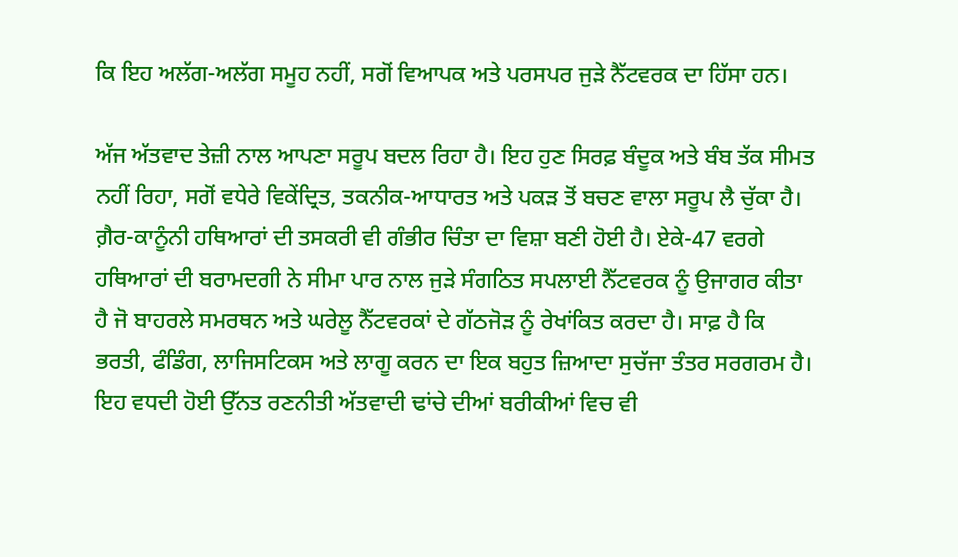ਕਿ ਇਹ ਅਲੱਗ-ਅਲੱਗ ਸਮੂਹ ਨਹੀਂ, ਸਗੋਂ ਵਿਆਪਕ ਅਤੇ ਪਰਸਪਰ ਜੁੜੇ ਨੈੱਟਵਰਕ ਦਾ ਹਿੱਸਾ ਹਨ।

ਅੱਜ ਅੱਤਵਾਦ ਤੇਜ਼ੀ ਨਾਲ ਆਪਣਾ ਸਰੂਪ ਬਦਲ ਰਿਹਾ ਹੈ। ਇਹ ਹੁਣ ਸਿਰਫ਼ ਬੰਦੂਕ ਅਤੇ ਬੰਬ ਤੱਕ ਸੀਮਤ ਨਹੀਂ ਰਿਹਾ, ਸਗੋਂ ਵਧੇਰੇ ਵਿਕੇਂਦ੍ਰਿਤ, ਤਕਨੀਕ-ਆਧਾਰਤ ਅਤੇ ਪਕੜ ਤੋਂ ਬਚਣ ਵਾਲਾ ਸਰੂਪ ਲੈ ਚੁੱਕਾ ਹੈ। ਗ਼ੈਰ-ਕਾਨੂੰਨੀ ਹਥਿਆਰਾਂ ਦੀ ਤਸਕਰੀ ਵੀ ਗੰਭੀਰ ਚਿੰਤਾ ਦਾ ਵਿਸ਼ਾ ਬਣੀ ਹੋਈ ਹੈ। ਏਕੇ-47 ਵਰਗੇ ਹਥਿਆਰਾਂ ਦੀ ਬਰਾਮਦਗੀ ਨੇ ਸੀਮਾ ਪਾਰ ਨਾਲ ਜੁੜੇ ਸੰਗਠਿਤ ਸਪਲਾਈ ਨੈੱਟਵਰਕ ਨੂੰ ਉਜਾਗਰ ਕੀਤਾ ਹੈ ਜੋ ਬਾਹਰਲੇ ਸਮਰਥਨ ਅਤੇ ਘਰੇਲੂ ਨੈੱਟਵਰਕਾਂ ਦੇ ਗੱਠਜੋੜ ਨੂੰ ਰੇਖਾਂਕਿਤ ਕਰਦਾ ਹੈ। ਸਾਫ਼ ਹੈ ਕਿ ਭਰਤੀ, ਫੰਡਿੰਗ, ਲਾਜਿਸਟਿਕਸ ਅਤੇ ਲਾਗੂ ਕਰਨ ਦਾ ਇਕ ਬਹੁਤ ਜ਼ਿਆਦਾ ਸੁਚੱਜਾ ਤੰਤਰ ਸਰਗਰਮ ਹੈ। ਇਹ ਵਧਦੀ ਹੋਈ ਉੱਨਤ ਰਣਨੀਤੀ ਅੱਤਵਾਦੀ ਢਾਂਚੇ ਦੀਆਂ ਬਰੀਕੀਆਂ ਵਿਚ ਵੀ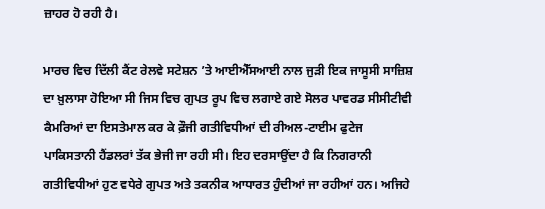ਜ਼ਾਹਰ ਹੋ ਰਹੀ ਹੈ।

ਮਾਰਚ ਵਿਚ ਦਿੱਲੀ ਕੈਂਟ ਰੇਲਵੇ ਸਟੇਸ਼ਨ ’ਤੇ ਆਈਐੱਸਆਈ ਨਾਲ ਜੁੜੀ ਇਕ ਜਾਸੂਸੀ ਸਾਜ਼ਿਸ਼ ਦਾ ਖ਼ੁਲਾਸਾ ਹੋਇਆ ਸੀ ਜਿਸ ਵਿਚ ਗੁਪਤ ਰੂਪ ਵਿਚ ਲਗਾਏ ਗਏ ਸੋਲਰ ਪਾਵਰਡ ਸੀਸੀਟੀਵੀ ਕੈਮਰਿਆਂ ਦਾ ਇਸਤੇਮਾਲ ਕਰ ਕੇ ਫ਼ੌਜੀ ਗਤੀਵਿਧੀਆਂ ਦੀ ਰੀਅਲ-ਟਾਈਮ ਫੁਟੇਜ ਪਾਕਿਸਤਾਨੀ ਹੈਂਡਲਰਾਂ ਤੱਕ ਭੇਜੀ ਜਾ ਰਹੀ ਸੀ। ਇਹ ਦਰਸਾਉਂਦਾ ਹੈ ਕਿ ਨਿਗਰਾਨੀ ਗਤੀਵਿਧੀਆਂ ਹੁਣ ਵਧੇਰੇ ਗੁਪਤ ਅਤੇ ਤਕਨੀਕ ਆਧਾਰਤ ਹੁੰਦੀਆਂ ਜਾ ਰਹੀਆਂ ਹਨ। ਅਜਿਹੇ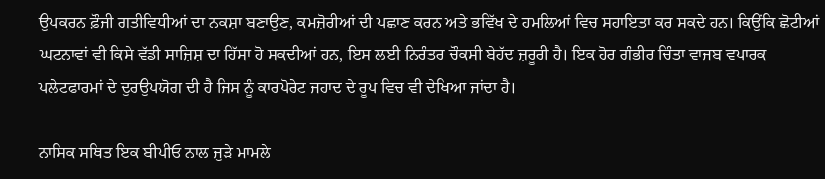ਉਪਕਰਨ ਫ਼ੌਜੀ ਗਤੀਵਿਧੀਆਂ ਦਾ ਨਕਸ਼ਾ ਬਣਾਉਣ, ਕਮਜ਼ੋਰੀਆਂ ਦੀ ਪਛਾਣ ਕਰਨ ਅਤੇ ਭਵਿੱਖ ਦੇ ਹਮਲਿਆਂ ਵਿਚ ਸਹਾਇਤਾ ਕਰ ਸਕਦੇ ਹਨ। ਕਿਉਂਕਿ ਛੋਟੀਆਂ ਘਟਨਾਵਾਂ ਵੀ ਕਿਸੇ ਵੱਡੀ ਸਾਜ਼ਿਸ਼ ਦਾ ਹਿੱਸਾ ਹੋ ਸਕਦੀਆਂ ਹਨ, ਇਸ ਲਈ ਨਿਰੰਤਰ ਚੌਕਸੀ ਬੇਹੱਦ ਜ਼ਰੂਰੀ ਹੈ। ਇਕ ਹੋਰ ਗੰਭੀਰ ਚਿੰਤਾ ਵਾਜਬ ਵਪਾਰਕ ਪਲੇਟਫਾਰਮਾਂ ਦੇ ਦੁਰਉਪਯੋਗ ਦੀ ਹੈ ਜਿਸ ਨੂੰ ਕਾਰਪੋਰੇਟ ਜਹਾਦ ਦੇ ਰੂਪ ਵਿਚ ਵੀ ਦੇਖਿਆ ਜਾਂਦਾ ਹੈ।

ਨਾਸਿਕ ਸਥਿਤ ਇਕ ਬੀਪੀਓ ਨਾਲ ਜੁੜੇ ਮਾਮਲੇ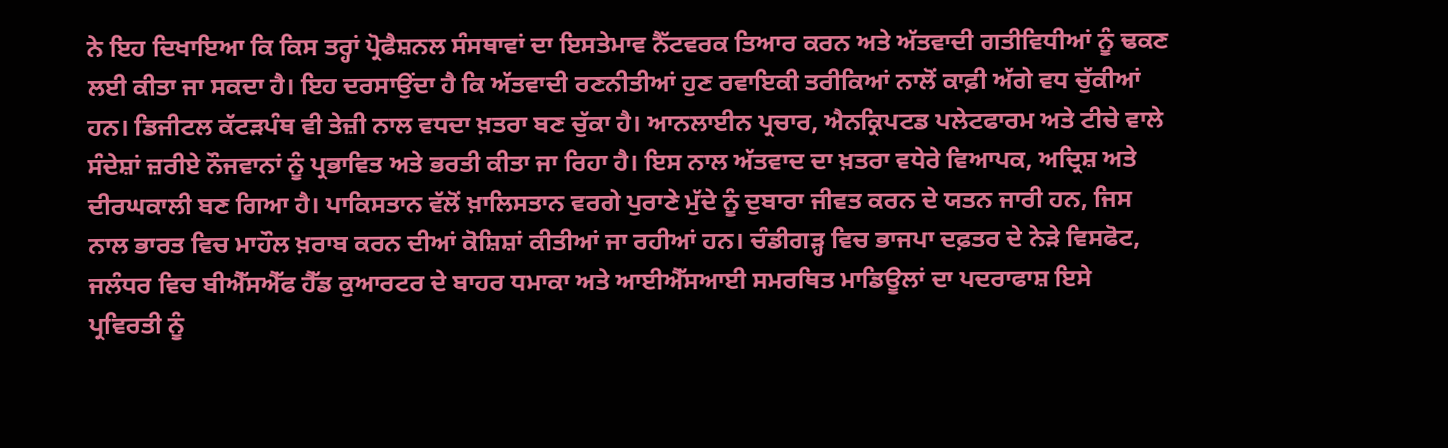ਨੇ ਇਹ ਦਿਖਾਇਆ ਕਿ ਕਿਸ ਤਰ੍ਹਾਂ ਪ੍ਰੋਫੈਸ਼ਨਲ ਸੰਸਥਾਵਾਂ ਦਾ ਇਸਤੇਮਾਵ ਨੈੱਟਵਰਕ ਤਿਆਰ ਕਰਨ ਅਤੇ ਅੱਤਵਾਦੀ ਗਤੀਵਿਧੀਆਂ ਨੂੰ ਢਕਣ ਲਈ ਕੀਤਾ ਜਾ ਸਕਦਾ ਹੈ। ਇਹ ਦਰਸਾਉਂਦਾ ਹੈ ਕਿ ਅੱਤਵਾਦੀ ਰਣਨੀਤੀਆਂ ਹੁਣ ਰਵਾਇਕੀ ਤਰੀਕਿਆਂ ਨਾਲੋਂ ਕਾਫ਼ੀ ਅੱਗੇ ਵਧ ਚੁੱਕੀਆਂ ਹਨ। ਡਿਜੀਟਲ ਕੱਟੜਪੰਥ ਵੀ ਤੇਜ਼ੀ ਨਾਲ ਵਧਦਾ ਖ਼ਤਰਾ ਬਣ ਚੁੱਕਾ ਹੈ। ਆਨਲਾਈਨ ਪ੍ਰਚਾਰ, ਐਨਕ੍ਰਿਪਟਡ ਪਲੇਟਫਾਰਮ ਅਤੇ ਟੀਚੇ ਵਾਲੇ ਸੰਦੇਸ਼ਾਂ ਜ਼ਰੀਏ ਨੌਜਵਾਨਾਂ ਨੂੰ ਪ੍ਰਭਾਵਿਤ ਅਤੇ ਭਰਤੀ ਕੀਤਾ ਜਾ ਰਿਹਾ ਹੈ। ਇਸ ਨਾਲ ਅੱਤਵਾਦ ਦਾ ਖ਼ਤਰਾ ਵਧੇਰੇ ਵਿਆਪਕ, ਅਦ੍ਰਿਸ਼ ਅਤੇ ਦੀਰਘਕਾਲੀ ਬਣ ਗਿਆ ਹੈ। ਪਾਕਿਸਤਾਨ ਵੱਲੋਂ ਖ਼ਾਲਿਸਤਾਨ ਵਰਗੇ ਪੁਰਾਣੇ ਮੁੱਦੇ ਨੂੰ ਦੁਬਾਰਾ ਜੀਵਤ ਕਰਨ ਦੇ ਯਤਨ ਜਾਰੀ ਹਨ, ਜਿਸ ਨਾਲ ਭਾਰਤ ਵਿਚ ਮਾਹੌਲ ਖ਼ਰਾਬ ਕਰਨ ਦੀਆਂ ਕੋਸ਼ਿਸ਼ਾਂ ਕੀਤੀਆਂ ਜਾ ਰਹੀਆਂ ਹਨ। ਚੰਡੀਗੜ੍ਹ ਵਿਚ ਭਾਜਪਾ ਦਫ਼ਤਰ ਦੇ ਨੇੜੇ ਵਿਸਫੋਟ, ਜਲੰਧਰ ਵਿਚ ਬੀਐੱਸਐੱਫ ਹੈੱਡ ਕੁਆਰਟਰ ਦੇ ਬਾਹਰ ਧਮਾਕਾ ਅਤੇ ਆਈਐੱਸਆਈ ਸਮਰਥਿਤ ਮਾਡਿਊਲਾਂ ਦਾ ਪਦਰਾਫਾਸ਼ ਇਸੇ ਪ੍ਰਵਿਰਤੀ ਨੂੰ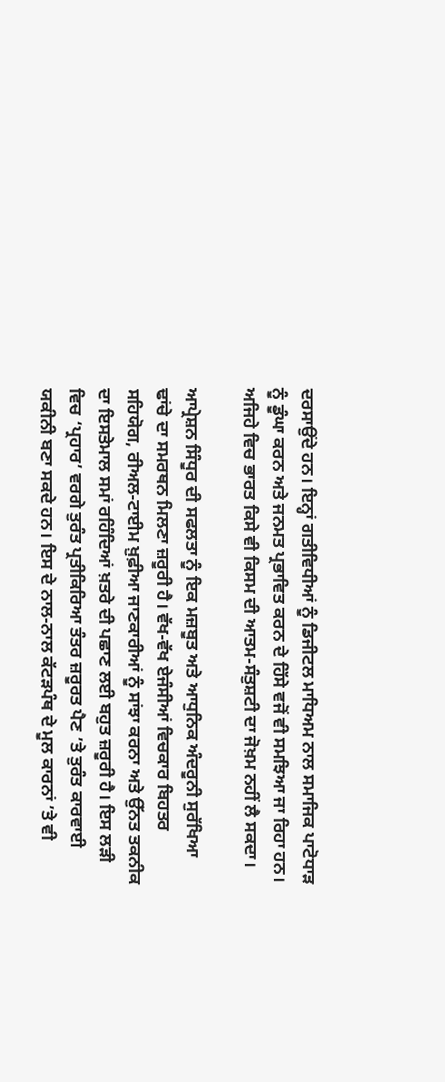ਦਰਸਾਉਂਦੇ ਹਨ। ਇਨ੍ਹਾਂ ਗਤੀਵਿਧੀਆਂ ਨੂੰ ਡਿਜੀਟਲ ਮਾਧਿਅਮ ਨਾਲ ਸਮਾਜਿਕ ਪਾਟੋਧਾੜ ਨੂੰ ਡੂੰਘਾ ਕਰਨ ਅਤੇ ਜਨਮਤ ਪ੍ਰਭਾਵਿਤ ਕਰਨ ਦੇ ਹਿੱਸੇ ਵਜੋਂ ਵੀ ਸਮਝਿਆ ਜਾ ਰਿਹਾ ਹਨ। ਅਜਿਹੇ ਵਿਚ ਭਾਰਤ ਕਿਸੇ ਵੀ ਕਿਸਮ ਦੀ ਆਤਮ-ਸੰਤੁਸ਼ਟੀ ਦਾ ਜੋਖ਼ਮ ਨਹੀਂ ਲੈ ਸਕਦਾ।

ਆਪ੍ਰੇਸ਼ਨ ਸਿੰਧੂਰ ਦੀ ਸਫਲਤਾ ਨੂੰ ਇਕ ਮਜ਼ਬੂਤ ਅਤੇ ਆਧੁਨਿਕ ਅੰਦਰੂਨੀ ਸੁਰੱਖਿਆ ਢਾਂਚੇ ਦਾ ਸਮਰਥਨ ਮਿਲਣਾ ਜ਼ਰੂਰੀ ਹੈ। ਵੱਖ-ਵੱਖ ਏਜੰਸੀਆਂ ਵਿਚਕਾਰ ਬਿਹਤਰ ਸਹਿਯੋਗ, ਰੀਅਲ-ਟਾਈਮ ਖ਼ੁਫ਼ੀਆ ਜਾਣਕਾਰੀਆਂ ਨੂੰ ਸਾਂਝਾ ਕਰਨਾ ਅਤੇ ਉੱਨਤ ਤਕਨੀਕ ਦਾ ਇਸਤੇਮਾਲ ਸਮਾਂ ਰਹਿੰਦਿਆਂ ਖ਼ਤਰੇ ਦੀ ਪਛਾਣ ਲਈ ਬਹੁਤ ਜ਼ਰੂਰੀ ਹੈ। ਇਸ ਲੜੀ ਵਿਚ ‘ਪ੍ਰਹਾਰ’ ਵਰਗੇ ਤੁਰੰਤ ਪ੍ਰਤੀਕਿਰਿਆ ਤੰਤਰ ਜ਼ਰੂਰਤ ਪੈਣ ’ਤੇ ਤੁਰੰਤ ਕਾਰਵਾਈ ਯਕੀਨੀ ਬਣਾ ਸਕਦੇ ਹਨ। ਇਸ ਦੇ ਨਾਲ-ਨਾਲ ਕੱਟੜਪੰਥ ਦੇ ਮੂਲ ਕਾਰਨਾਂ ’ਤੇ ਵੀ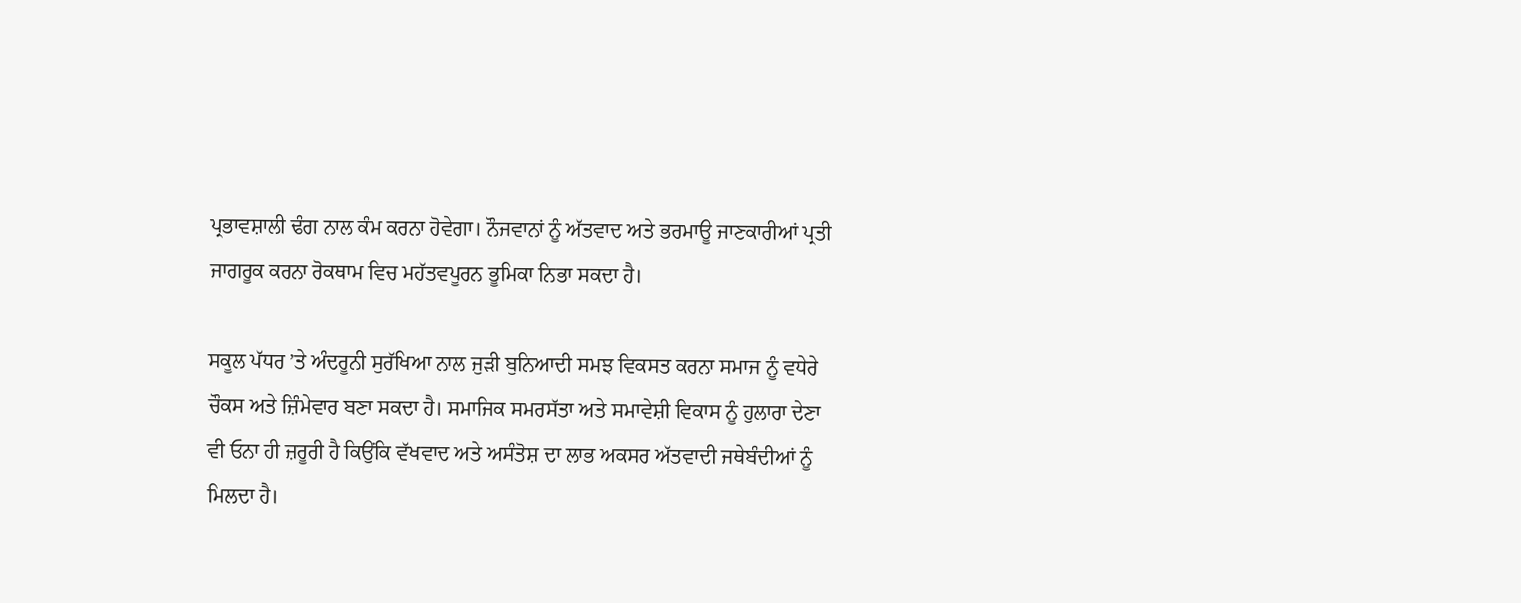ਪ੍ਰਭਾਵਸ਼ਾਲੀ ਢੰਗ ਨਾਲ ਕੰਮ ਕਰਨਾ ਹੋਵੇਗਾ। ਨੌਜਵਾਨਾਂ ਨੂੰ ਅੱਤਵਾਦ ਅਤੇ ਭਰਮਾਊ ਜਾਣਕਾਰੀਆਂ ਪ੍ਰਤੀ ਜਾਗਰੂਕ ਕਰਨਾ ਰੋਕਥਾਮ ਵਿਚ ਮਹੱਤਵਪੂਰਨ ਭੂਮਿਕਾ ਨਿਭਾ ਸਕਦਾ ਹੈ।

ਸਕੂਲ ਪੱਧਰ ’ਤੇ ਅੰਦਰੂਨੀ ਸੁਰੱਖਿਆ ਨਾਲ ਜੁੜੀ ਬੁਨਿਆਦੀ ਸਮਝ ਵਿਕਸਤ ਕਰਨਾ ਸਮਾਜ ਨੂੰ ਵਧੇਰੇ ਚੌਕਸ ਅਤੇ ਜ਼ਿੰਮੇਵਾਰ ਬਣਾ ਸਕਦਾ ਹੈ। ਸਮਾਜਿਕ ਸਮਰਸੱਤਾ ਅਤੇ ਸਮਾਵੇਸ਼ੀ ਵਿਕਾਸ ਨੂੰ ਹੁਲਾਰਾ ਦੇਣਾ ਵੀ ਓਨਾ ਹੀ ਜ਼ਰੂਰੀ ਹੈ ਕਿਉਂਕਿ ਵੱਖਵਾਦ ਅਤੇ ਅਸੰਤੋਸ਼ ਦਾ ਲਾਭ ਅਕਸਰ ਅੱਤਵਾਦੀ ਜਥੇਬੰਦੀਆਂ ਨੂੰ ਮਿਲਦਾ ਹੈ।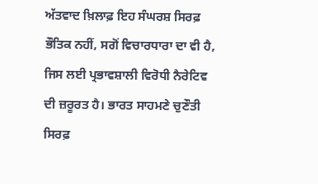ਅੱਤਵਾਦ ਖ਼ਿਲਾਫ਼ ਇਹ ਸੰਘਰਸ਼ ਸਿਰਫ਼ ਭੌਤਿਕ ਨਹੀਂ, ਸਗੋਂ ਵਿਚਾਰਧਾਰਾ ਦਾ ਵੀ ਹੈ, ਜਿਸ ਲਈ ਪ੍ਰਭਾਵਸ਼ਾਲੀ ਵਿਰੋਧੀ ਨੈਰੇਟਿਵ ਦੀ ਜ਼ਰੂਰਤ ਹੈ। ਭਾਰਤ ਸਾਹਮਣੇ ਚੁਣੌਤੀ ਸਿਰਫ਼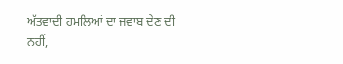ਅੱਤਵਾਦੀ ਹਮਲਿਆਂ ਦਾ ਜਵਾਬ ਦੇਣ ਦੀ ਨਹੀਂ,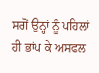ਸਗੋਂ ਉਨ੍ਹਾਂ ਨੂੰ ਪਹਿਲਾਂ ਹੀ ਭਾਂਪ ਕੇ ਅਸਫਲ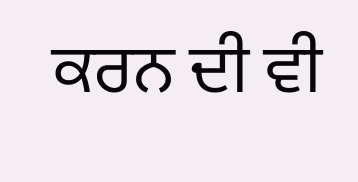ਕਰਨ ਦੀ ਵੀ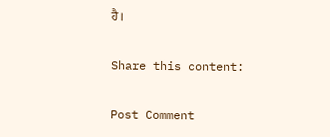ਹੈ।

Share this content:

Post Comment